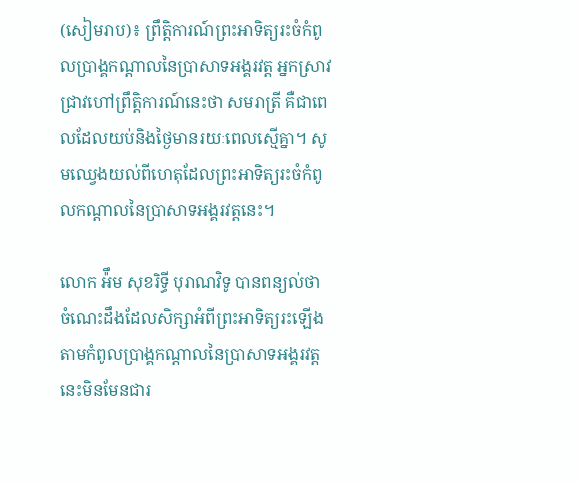(សៀមរាប)៖ ព្រឹត្តិការណ៍ព្រះអាទិត្យរះចំកំពូលប្រាង្គកណ្ដាលនៃប្រាសាទអង្គរវត្ត អ្នកស្រាវជ្រាវហៅព្រឹត្តិការណ៍នេះថា សមរាត្រី គឺជាពេលដែលយប់និងថ្ងៃមានរយៈពេលស្មើគ្នា។ សូមឈ្វេងយល់ពីហេតុដែលព្រះអាទិត្យរះចំកំពូលកណ្តាលនៃប្រាសាទអង្គរវត្តនេះ។

លោក អ៉ឹម សុខរិទ្ធី បុរាណវិទូ បានពន្យល់ថា ចំណេះដឹងដែលសិក្សាអំពីព្រះអាទិត្យរះឡើងតាមកំពូលប្រាង្គកណ្តាលនៃប្រាសាទអង្គរវត្តនេះមិនមែនជារ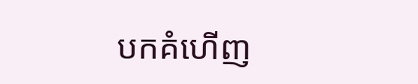បកគំហើញ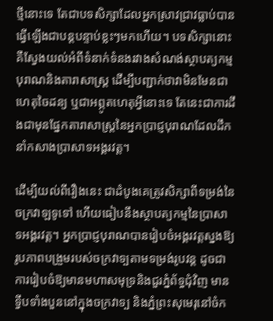ថ្មីនោះទេ តែជាបទសិក្សាដែលអ្នកស្រាវជ្រាវធ្លាប់បានធ្វើឡើងជាបន្តបន្ទាប់ខ្លះៗមកហើយ។ បទសិក្សានោះគឺស្វែងយល់អំពីទំនាក់ទំនងរវាងសំណង់ស្ថាបត្យកម្មបុរាណនិងតារាសាស្ត្រ ដើម្បីបញ្ជាក់ថាវាមិនមែនជាហេតុចៃដន្យ ឬជាអព្ភូតហេតុអ្វីនោះទេ តែនេះជាការដឹងជាមុនផ្នែកតារាសាស្រ្តនៃអ្នកប្រាជ្ញបុរាណដែលដឹកនាំកសាងប្រាសាទអង្គរវត្ត។

ដើម្បីយល់ពីរឿងនេះ ជាដំបូងគេត្រូវសិក្សាពីទម្រង់នៃចក្រវាឡទូទៅ ហើយធៀបនឹងស្ថាបត្យកម្មនៃប្រាសាទអង្គរវត្ត។ អ្នកប្រាជ្ញបុរាណបានរៀបចំអង្គរវត្តស្នងឱ្យរូបភាពបង្រួមរបស់ចក្រវាទ្បតាមទម្រង់រូបវន្ត ដូចជាការរៀបចំឱ្យមានមហាសមុទ្រនិងជួរភ្នំព័ទ្ធជុំវិញ មានទ្វីបទាំងបួននៅក្នុងចក្រវាទ្ប និងភ្នំព្រះសុមេរុនៅចំក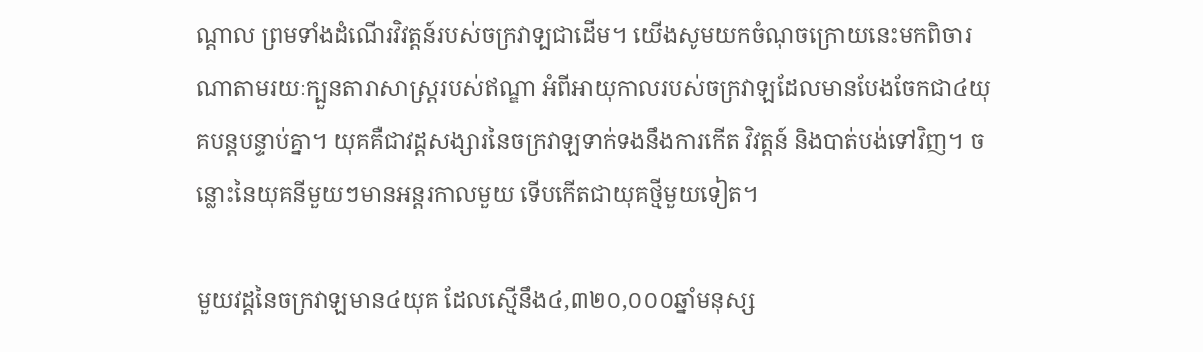ណ្តាល ព្រមទាំងដំណើរវិវត្តន៍របស់ចក្រវាទ្បជាដើម។ យើងសូមយកចំណុចក្រោយនេះមកពិចារណាតាមរយៈក្បួនតារាសាស្ត្ររបស់ឥណ្ឌា អំពីអាយុកាលរបស់ចក្រវាឡដែលមានបែងចែកជា៤យុគបន្តបន្ទាប់គ្នា។ យុគគឺជាវដ្តសង្សារនៃចក្រវាឡទាក់ទងនឹងការកើត វិវត្តន៍ និងបាត់បង់ទៅវិញ។ ចន្លោះនៃយុគនីមួយៗមានអន្តរកាលមួយ ទើបកើតជាយុគថ្មីមួយទៀត។

មួយវដ្តនៃចក្រវាឡមាន៤យុគ ដែលស្មើនឹង៤,៣២០,០០០ឆ្នាំមនុស្ស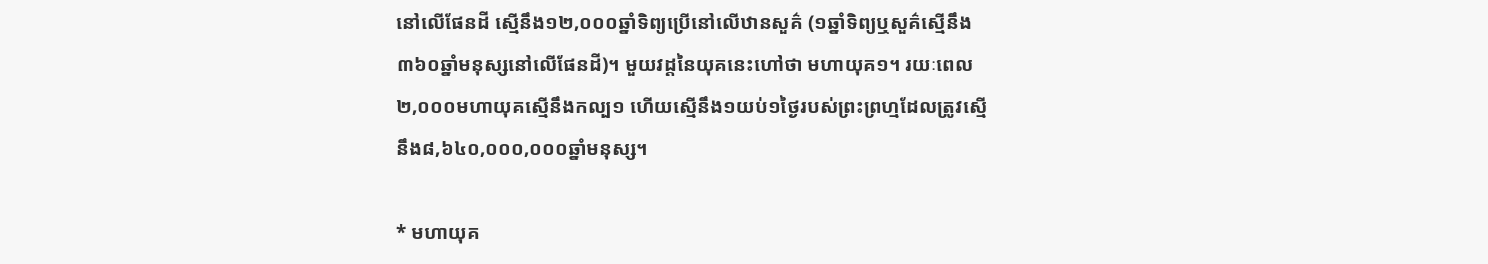នៅលើផែនដី ស្មើនឹង១២,០០០ឆ្នាំទិព្យប្រើនៅលើឋានសួគ៌ (១ឆ្នាំទិព្យឬសួគ៌ស្មើនឹង៣៦០ឆ្នាំមនុស្សនៅលើផែនដី)។ មួយវដ្តនៃយុគនេះហៅថា មហាយុគ១។ រយៈពេល២,០០០មហាយុគស្មើនឹងកល្ប១ ហើយស្មើនឹង១យប់១ថ្ងៃរបស់ព្រះព្រហ្មដែលត្រូវស្មើនឹង៨,៦៤០,០០០,០០០ឆ្នាំមនុស្ស។

* មហាយុគ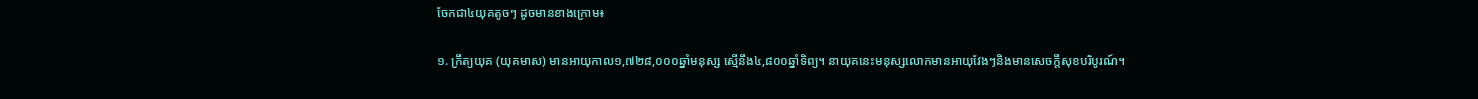ចែកជា៤យុគតូចៗ ដូចមានខាងក្រោម៖

១. ក្រឹត្យយុគ (យុគមាស) មានអាយុកាល១,៧២៨,០០០ឆ្នាំមនុស្ស ស្មើនឹង៤,៨០០ឆ្នាំទិព្យ។ នាយុគនេះមនុស្សលោកមានអាយុវែងៗនិងមានសេចក្តីសុខបរិបូរណ៍។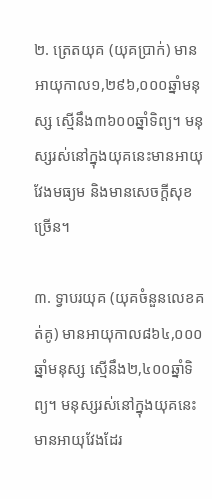២. ត្រេតយុគ (យុគប្រាក់) មានអាយុកាល១,២៩៦,០០០ឆ្នាំមនុស្ស ស្មើនឹង៣៦០០ឆ្នាំទិព្យ។ មនុស្សរស់នៅក្នុងយុគនេះមានអាយុវែងមធ្យម និងមានសេចក្តីសុខច្រើន។

៣. ទ្វាបរយុគ (យុគចំនួនលេខគត់គូ) មានអាយុកាល៨៦៤,០០០ឆ្នាំមនុស្ស ស្មើនឹង២,៤០០ឆ្នាំទិព្យ។ មនុស្សរស់នៅក្នុងយុគនេះមានអាយុវែងដែរ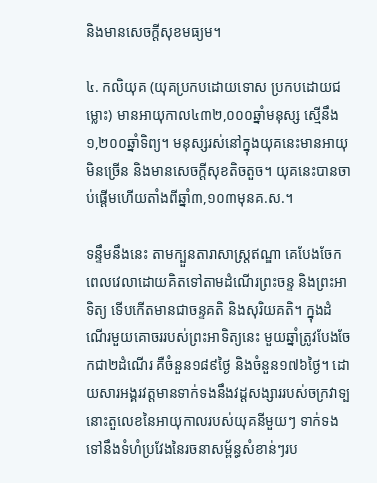និងមានសេចក្តីសុខមធ្យម។

៤. កលិយុគ (យុគប្រកបដោយទោស ប្រកបដោយជម្លោះ) មានអាយុកាល៤៣២,០០០ឆ្នាំមនុស្ស ស្មើនឹង១,២០០ឆ្នាំទិព្យ។ មនុស្សរស់នៅក្នុងយុគនេះមានអាយុមិនច្រើន និងមានសេចក្តីសុខតិចតួច។ យុគនេះបានចាប់ផ្តើមហើយតាំងពីឆ្នាំ៣,១០៣មុនគ.ស.។

ទន្ទឹមនឹងនេះ តាមក្បួនតារាសាស្ត្រឥណ្ឌា គេបែងចែកពេលវេលាដោយគិតទៅតាមដំណើរព្រះចន្ទ និងព្រះអាទិត្យ ទើបកើតមានជាចន្ទគតិ និងសុរិយគតិ។ ក្នុងដំណើរមួយគោចររបស់ព្រះអាទិត្យនេះ មួយឆ្នាំត្រូវបែងចែកជា២ដំណើរ គឺចំនួន១៨៩ថ្ងៃ និងចំនួន១៧៦ថ្ងៃ។ ដោយសារអង្គរវត្តមានទាក់ទងនឹងវដ្តសង្សាររបស់ចក្រវាទ្ប នោះតួលេខនៃអាយុកាលរបស់យុគនីមួយៗ ទាក់ទងទៅនឹងទំហំប្រវែងនៃរចនាសម្ព័ន្ធសំខាន់ៗរប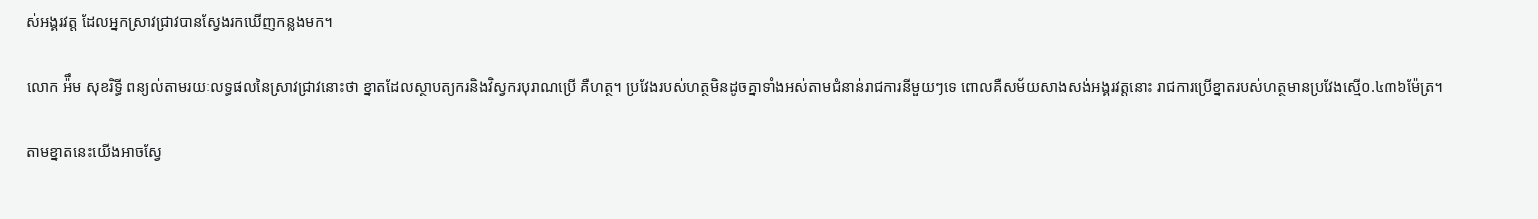ស់អង្គរវត្ត ដែលអ្នកស្រាវជ្រាវបានស្វែងរកឃើញកន្លងមក។

លោក អ៉ឹម សុខរិទ្ធី ពន្យល់តាមរយៈលទ្ធផលនៃស្រាវជ្រាវនោះថា ខ្នាតដែលស្ថាបត្យករនិងវិស្វករបុរាណប្រើ គឺហត្ថ។ ប្រវែងរបស់ហត្ថមិនដូចគ្នាទាំងអស់តាមជំនាន់រាជការនីមួយៗទេ ពោលគឺសម័យសាងសង់អង្គរវត្តនោះ រាជការប្រើខ្នាតរបស់ហត្ថមានប្រវែងស្មើ០.៤៣៦ម៉ែត្រ។

តាមខ្នាតនេះយើងអាចស្វែ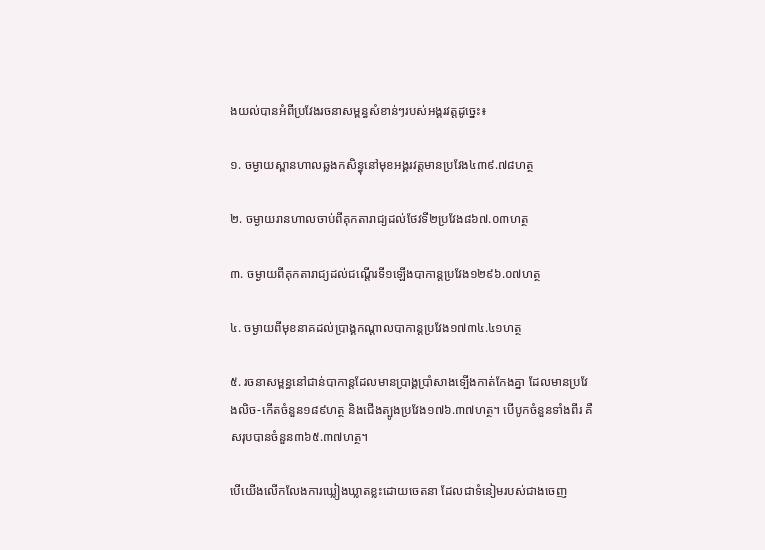ងយល់បានអំពីប្រវែងរចនាសម្ពន្ធសំខាន់ៗរបស់អង្គរវត្តដូច្នេះ៖

១. ចម្ងាយស្ពានហាលឆ្លងកសិន្ធុនៅមុខអង្គរវត្តមានប្រវែង៤៣៩.៧៨ហត្ថ

២. ចម្ងាយរានហាលចាប់ពីគុកតារាជ្យដល់ថែវទី២ប្រវែង៨៦៧.០៣ហត្ថ

៣. ចម្ងាយពីគុកតារាជ្យដល់ជណ្តើរទី១ឡើងបាកាន្តប្រវែង១២៩៦.០៧ហត្ថ

៤. ចម្ងាយពីមុខនាគដល់ប្រាង្គកណ្តាលបាកាន្តប្រវែង១៧៣៤.៤១ហត្ថ

៥. រចនាសម្ពន្ធនៅជាន់បាកាន្តដែលមានប្រាង្គប្រាំសាងទ្បើងកាត់កែងគ្នា ដែលមានប្រវែងលិច-កើតចំនួន១៨៩ហត្ថ និងជើងត្បូងប្រវែង១៧៦.៣៧ហត្ថ។ បើបូកចំនួនទាំងពីរ គឺសរុបបានចំនួន៣៦៥.៣៧ហត្ថ។

បើយើងលើកលែងការឃ្លៀងឃ្លាតខ្លះដោយចេតនា ដែលជាទំនៀមរបស់ជាងចេញ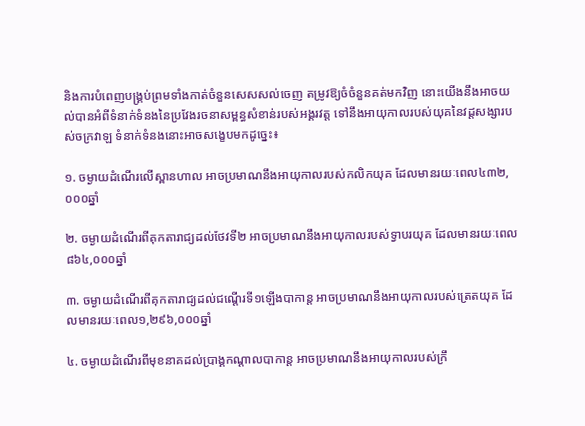និងការបំពេញបង្គ្រប់ព្រមទាំងកាត់ចំនួនសេសសល់ចេញ តម្រូវឱ្យចំចំនួនគត់មកវិញ នោះយើងនឹងអាចយល់បានអំពីទំនាក់ទំនងនៃប្រវែងរចនាសម្ពន្ធសំខាន់របស់អង្គរវត្ត ទៅនឹងអាយុកាលរបស់យុគនៃវដ្តសង្សារបស់ចក្រវាឡ ទំនាក់ទំនងនោះអាចសង្ខេបមកដូច្នេះ៖

១. ចម្ងាយដំណើរលើស្ពានហាល អាចប្រមាណនឹងអាយុកាលរបស់កលិកយុគ ដែលមានរយៈពេល៤៣២,០០០ឆ្នាំ

២. ចម្ងាយដំណើរពីគុកតារាជ្យដល់ថែវទី២ អាចប្រមាណនឹងអាយុកាលរបស់ទ្វាបរយុគ ដែលមានរយៈពេល៨៦៤,០០០ឆ្នាំ

៣. ចម្ងាយដំណើរពីគុកតារាជ្យដល់ជណ្តើរទី១ឡើងបាកាន្ត អាចប្រមាណនឹងអាយុកាលរបស់ត្រេតយុគ ដែលមានរយៈពេល១,២៩៦,០០០ឆ្នាំ

៤. ចម្ងាយដំណើរពីមុខនាគដល់ប្រាង្គកណ្តាលបាកាន្ត អាចប្រមាណនឹងអាយុកាលរបស់ក្រឹ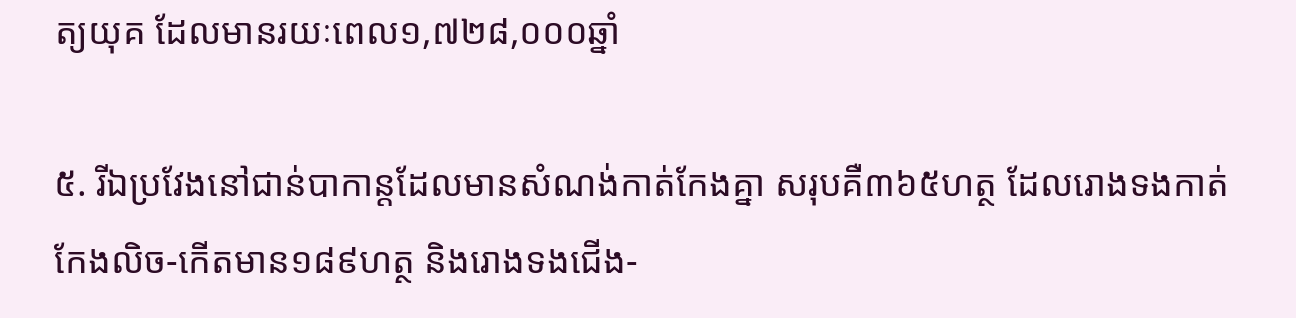ត្យយុគ ដែលមានរយៈពេល១,៧២៨,០០០ឆ្នាំ

៥. រីឯប្រវែងនៅជាន់បាកាន្តដែលមានសំណង់កាត់កែងគ្នា សរុបគឺ៣៦៥ហត្ថ ដែលរោងទងកាត់កែងលិច-កើតមាន១៨៩ហត្ថ និងរោងទងជើង-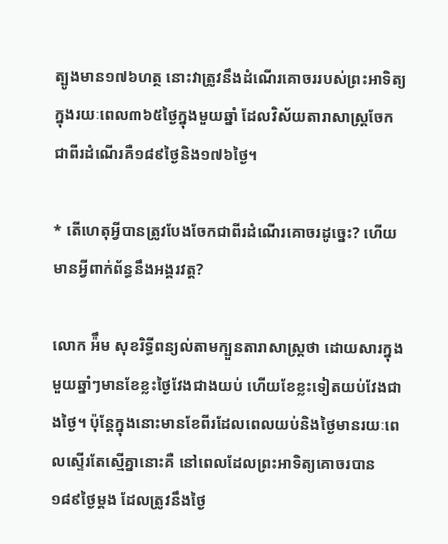ត្បូងមាន១៧៦ហត្ថ នោះវាត្រូវនឹងដំណើរគោចររបស់ព្រះអាទិត្យក្នុងរយៈពេល៣៦៥ថ្ងៃក្នុងមួយឆ្នាំ ដែលវិស័យតារាសាស្រ្តចែកជាពីរដំណើរគឺ១៨៩ថ្ងៃនិង១៧៦ថ្ងៃ។

* តើហេតុអ្វីបានត្រូវបែងចែកជាពីរដំណើរគោចរដូច្នេះ? ហើយមានអ្វីពាក់ព័ន្ធនឹងអង្គរវត្ត?

លោក អ៉ឹម សុខរិទ្ធីពន្យល់តាមក្បួនតារាសាស្រ្តថា ដោយសារក្នុងមួយឆ្នាំៗមានខែខ្លះថ្ងៃវែងជាងយប់ ហើយខែខ្លះទៀតយប់វែងជាងថ្ងៃ។ ប៉ុន្តែក្នុងនោះមានខែពីរដែលពេលយប់និងថ្ងៃមានរយៈពេលស្ទើរតែស្មើគ្នានោះគឺ នៅពេលដែលព្រះអាទិត្យគោចរបាន១៨៩ថ្ងៃម្តង ដែលត្រូវនឹងថ្ងៃ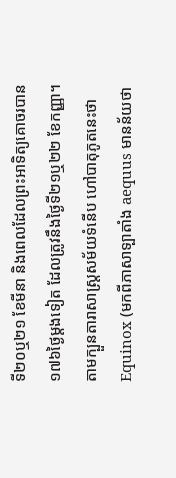ទី២០ឬ២១ ខែមីនា និងពេលដែលព្រះអាទិត្យគោចរបាន១៧៦ថ្ងៃម្តងទៀត ដែលត្រូវនឹងថ្ងៃទី២១ឬ២២ ខែកញ្ញា។ តាមក្បួនតារាសាស្រ្តសម័យទំនើប ហៅបាតុភូតនេះថា Equinox (មកពីភាសាទ្បាតាំង aequus មានន័យថា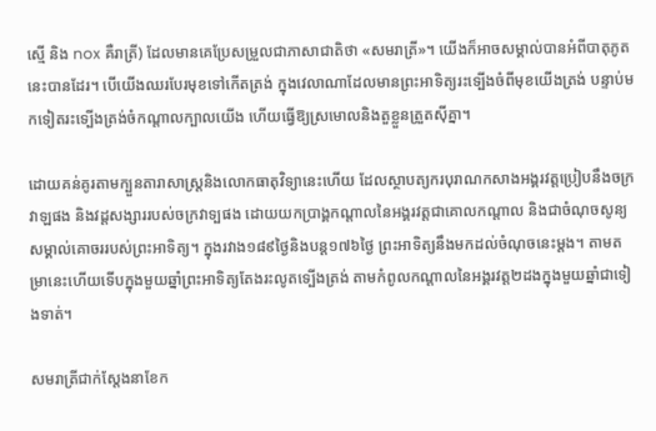ស្មើ និង nox គឺរាត្រី) ដែលមានគេប្រែសម្រួលជាភាសាជាតិថា «សមរាត្រី»។ យើងក៏អាចសម្គាល់បានអំពីបាតុភូតនេះបានដែរ។ បើយើងឈរបែរមុខទៅកើតត្រង់ ក្នុងវេលាណាដែលមានព្រះអាទិត្យរះទ្បើងចំពីមុខយើងត្រង់ បន្ទាប់មកទៀតរះទ្បើងត្រង់ចំកណ្តាលក្បាលយើង ហើយធ្វើឱ្យស្រមោលនិងតួខ្លួនត្រួតស៊ីគ្នា។

ដោយគន់គូរតាមក្បួនតារាសាស្ត្រនិងលោកធាតុវិទ្យានេះហើយ ដែលស្ថាបត្យករបុរាណកសាងអង្គរវត្តប្រៀបនឹងចក្រវាឡផង និងវដ្តសង្សាររបស់ចក្រវាទ្បផង ដោយយកប្រាង្គកណ្តាលនៃអង្គរវត្តជាគោលកណ្តាល និងជាចំណុចសូន្យសម្គាល់គោចររបស់ព្រះអាទិត្យ។ ក្នុងរវាង១៨៩ថ្ងៃនិងបន្ត១៧៦ថ្ងៃ ព្រះអាទិត្យនឹងមកដល់ចំណុចនេះម្តង។ តាមតម្រានេះហើយទើបក្នុងមួយឆ្នាំព្រះអាទិត្យតែងរះលូតទ្បើងត្រង់ តាមកំពូលកណ្តាលនៃអង្គរវត្ត២ដងក្នុងមួយឆ្នាំជាទៀងទាត់។

សមរាត្រីជាក់ស្តែងនាខែក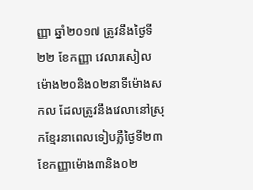ញ្ញា ឆ្នាំ២០១៧ ត្រូវនឹងថ្ងៃទី២២ ខែកញ្ញា វេលារសៀលម៉ោង២០និង០២នាទីម៉ោងសកល ដែលត្រូវនឹងវេលានៅស្រុកខ្មែរនាពេលទៀបភ្លឺថ្ងៃទី២៣ ខែកញ្ញាម៉ោង៣និង០២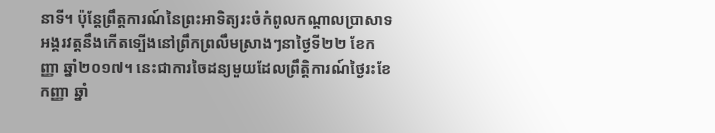នាទី។ ប៉ុន្តែព្រឹត្តការណ៍នៃព្រះអាទិត្យរះចំកំពូលកណ្តាលប្រាសាទអង្គរវត្តនឹងកើតទ្បើងនៅព្រឹកព្រលឹមស្រាងៗនាថ្ងៃទី២២ ខែកញ្ញា ឆ្នាំ២០១៧។ នេះជាការចៃដន្យមួយដែលព្រឹត្តិការណ៍ថ្ងៃរះខែកញ្ញា ឆ្នាំ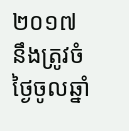២០១៧ នឹងត្រូវចំថ្ងៃចូលឆ្នាំ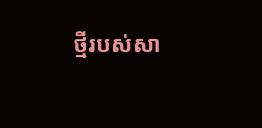ថ្មីរបស់សា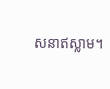សនាឥស្លាម។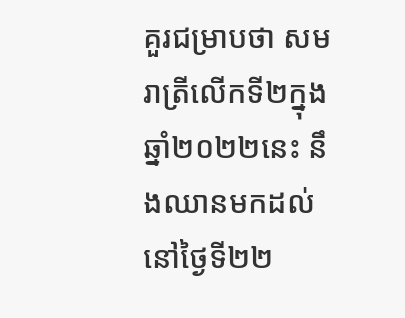គួរជម្រាបថា សមរាត្រីលើកទី២ក្នុងឆ្នាំ២០២២នេះ នឹងឈានមកដល់នៅថ្ងៃទី២២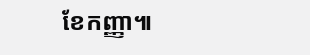ខែកញ្ញា៕